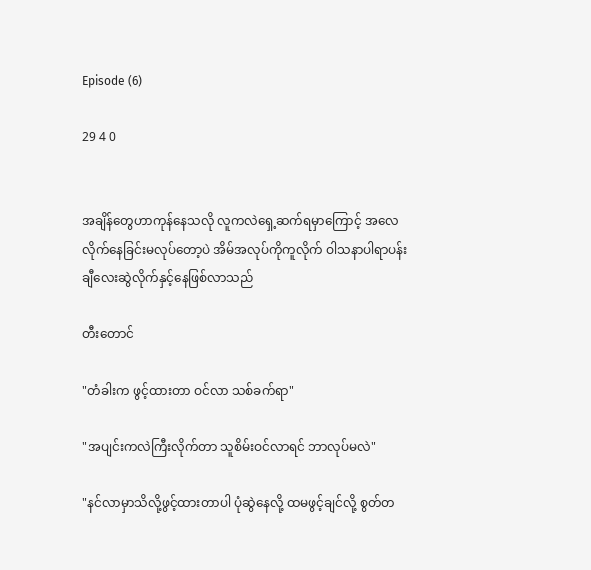Episode (6)

29 4 0


အချိန်တွေဟာကုန်နေသလို လူကလဲရှေ့ဆက်ရမှာကြောင့် အလေလိုက်နေခြင်းမလုပ်တော့‌ပဲ အိမ်အလုပ်ကိုကူလိုက် ဝါသနာပါရာပန်းချီလေးဆွဲလိုက်‌နှင့်နေဖြစ်လာသည်

တီးတောင်

"တံခါးက ဖွင့်ထားတာ ဝင်လာ သစ်ခက်ရာ"

"အပျင်းကလဲကြီးလိုက်တာ သူစိမ်းဝင်လာရင် ဘာလုပ်မလဲ"

"နင်လာမှာသိလို့ဖွင့်ထားတာပါ ပုံဆွဲနေလို့ ထမဖွင့်ချင်လို့ စွတ်တ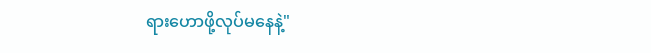ရားဟောဖို့လုပ်မနေနဲ့"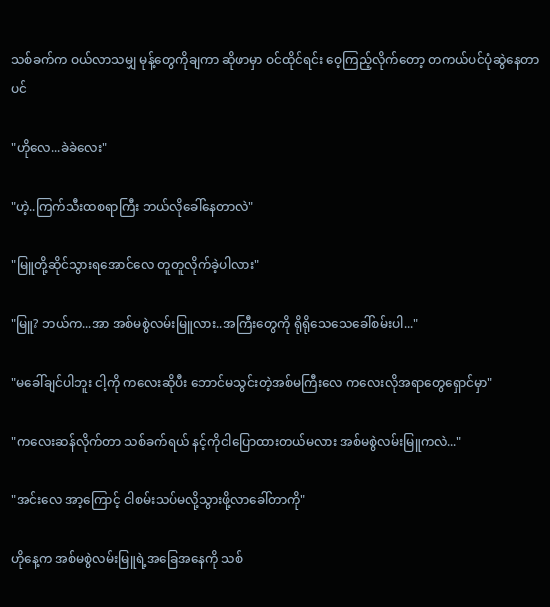သစ်ခက်က ဝယ်လာသမျှ မုန့်တွေကိုချကာ ဆိုဖာမှာ ဝင်ထိုင်ရင်း ဝေ့ကြည့်လိုက်တော့ တကယ်ပင်ပုံဆွဲနေတာပင်

"ဟိုလေ...ခဲခဲလေး"

"ဟဲ့..ကြက်သီးထစရာကြီး ဘယ်လိုခေါ်နေတာလဲ"

"မြူတို့ဆိုင်သွားရအောင်လေ တူတူလိုက်ခဲ့ပါလား"

"မြူ? ဘယ်က...အာ အစ်မစွဲလမ်းမြူလား..အကြီးတွေကို ရိုရိုသေသေခေါ်စမ်းပါ..."

"မခေါ်ချင်ပါဘူး ငါ့ကို ကလေးဆိုပီး ဘောင်မသွင်းတဲ့အစ်မကြီးလေ ကလေးလိုအရာတွေရှောင်မှာ"

"ကလေးဆန်လိုက်တာ သစ်ခက်ရယ် နင့်ကိုငါပြောထားတယ်မလား အစ်မစွဲလမ်းမြူကလဲ..."

"အင်းလေ အာ့ကြောင့် ငါစမ်းသပ်မလို့သွားဖို့လာခေါ်တာကို"

ဟိုနေ့က အစ်မစွဲလမ်းမြူရဲ့အခြေအနေကို သစ်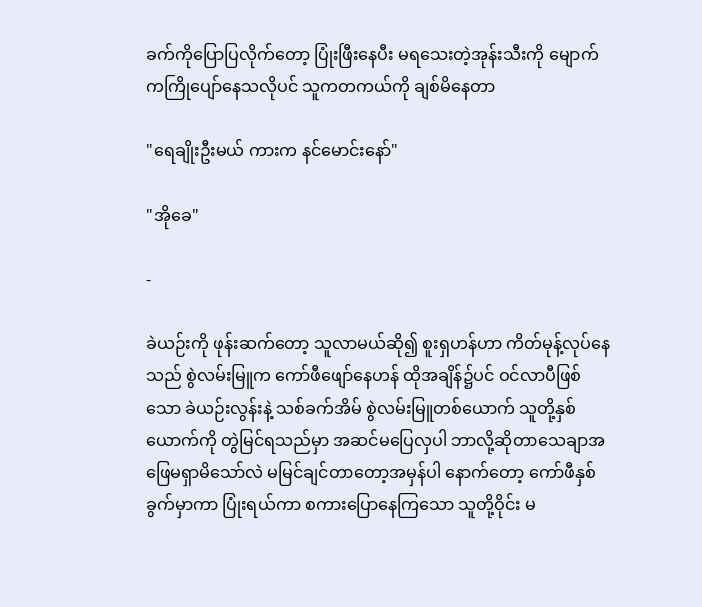ခက်ကိုပြောပြလိုက်တော့ ပြုံးဖြီးနေပီး မရသေးတဲ့အုန်းသီးကို မျောက်ကကြိုပျော်နေသလိုပင် သူကတကယ်ကို ချစ်မိနေတာ

"ရေချိုးဦးမယ် ကားက နင်မောင်းနော်"

"အိုခေ"

-

ခဲယဉ်းကို ဖုန်းဆက်တော့ သူလာမယ်ဆို၍ စူးရှဟန်ဟာ ကိတ်မုန့်လုပ်နေသည် စွဲလမ်းမြူက ကော်ဖီဖျော်နေဟန် ထိုအချိန်၌ပင် ဝင်လာပီဖြစ်သော ခဲယဉ်းလွန်းနဲ့ သစ်ခက်အိမ် စွဲလမ်းမြူတစ်ယောက် သူတို့နှစ်ယောက်ကို တွဲမြင်ရသည်မှာ အဆင်မပြေလှပါ ဘာလို့ဆိုတာသေချာအဖြေမရှာမိသော်လဲ မမြင်ချင်တာတော့အမှန်ပါ နောက်တော့ ကော်ဖီနှစ်ခွက်မှာကာ ပြုံးရယ်ကာ စကားပြောနေကြသော သူတို့ဝိုင်း မ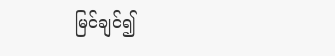မြင်ချင်၍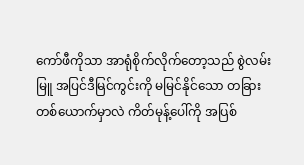ကော်ဖီကိုသာ အာရုံစိုက်လိုက်တော့သည် စွဲလမ်းမြူ အပြင်ဒီမြင်ကွင်းကို မမြင်နိုင်သော တခြားတစ်ယောက်မှာလဲ ကိတ်မုန့်ပေါ်ကို အပြစ်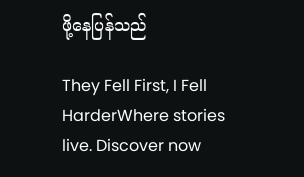ဖို့နေပြန်သည်

They Fell First, I Fell HarderWhere stories live. Discover now